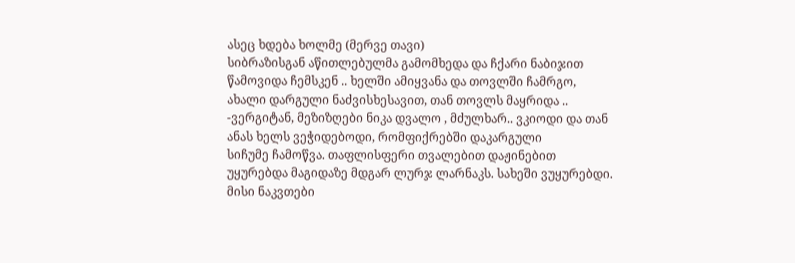ასეც ხდება ხოლმე (მერვე თავი)
სიბრაზისგან აწითლებულმა გამომხედა და ჩქარი ნაბიჯით წამოვიდა ჩემსკენ .. ხელში ამიყვანა და თოვლში ჩამრგო, ახალი დარგული ნაძვისხესავით, თან თოვლს მაყრიდა .. -ვერგიტან, მეზიზღები ნიკა დვალო , მძულხარ.. ვკიოდი და თან ანას ხელს ვეჭიდებოდი, რომფიქრებში დაკარგული
სიჩუმე ჩამოწვა. თაფლისფერი თვალებით დაჟინებით უყურებდა მაგიდაზე მდგარ ლურჯ ლარნაკს. სახეში ვუყურებდი. მისი ნაკვთები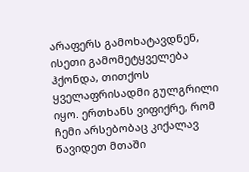არაფერს გამოხატავდნენ, ისეთი გამომეტყველება ჰქონდა, თითქოს ყველაფრისადმი გულგრილი იყო. ერთხანს ვიფიქრე, რომ ჩემი არსებობაც კიქალავ წავიდეთ მთაში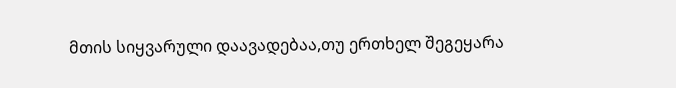მთის სიყვარული დაავადებაა,თუ ერთხელ შეგეყარა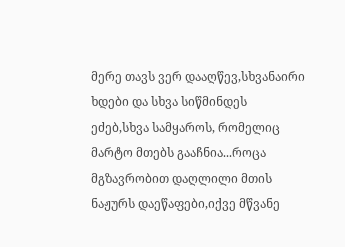მერე თავს ვერ დააღწევ,სხვანაირი ხდები და სხვა სიწმინდეს ეძებ,სხვა სამყაროს, რომელიც მარტო მთებს გააჩნია...როცა მგზავრობით დაღლილი მთის ნაჟურს დაეწაფები,იქვე მწვანე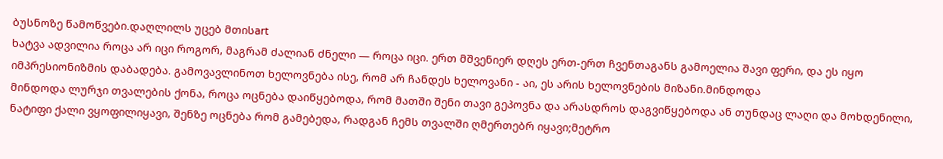ბუსნოზე წამოწვები.დაღლილს უცებ მთისart
ხატვა ადვილია როცა არ იცი როგორ, მაგრამ ძალიან ძნელი — როცა იცი. ერთ მშვენიერ დღეს ერთ-ერთ ჩვენთაგანს გამოელია შავი ფერი, და ეს იყო იმპრესიონიზმის დაბადება. გამოვავლინოთ ხელოვნება ისე, რომ არ ჩანდეს ხელოვანი - აი, ეს არის ხელოვნების მიზანი.მინდოდა
მინდოდა ლურჯი თვალების ქონა, როცა ოცნება დაიწყებოდა, რომ მათში შენი თავი გეპოვნა და არასდროს დაგვიწყებოდა ან თუნდაც ლაღი და მოხდენილი, ნატიფი ქალი ვყოფილიყავი, შენზე ოცნება რომ გამებედა, რადგან ჩემს თვალში ღმერთებრ იყავი;მეტრო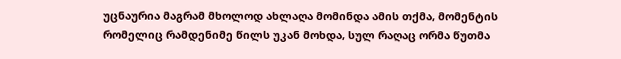უცნაურია მაგრამ მხოლოდ ახლაღა მომინდა ამის თქმა, მომენტის რომელიც რამდენიმე წილს უკან მოხდა, სულ რაღაც ორმა წუთმა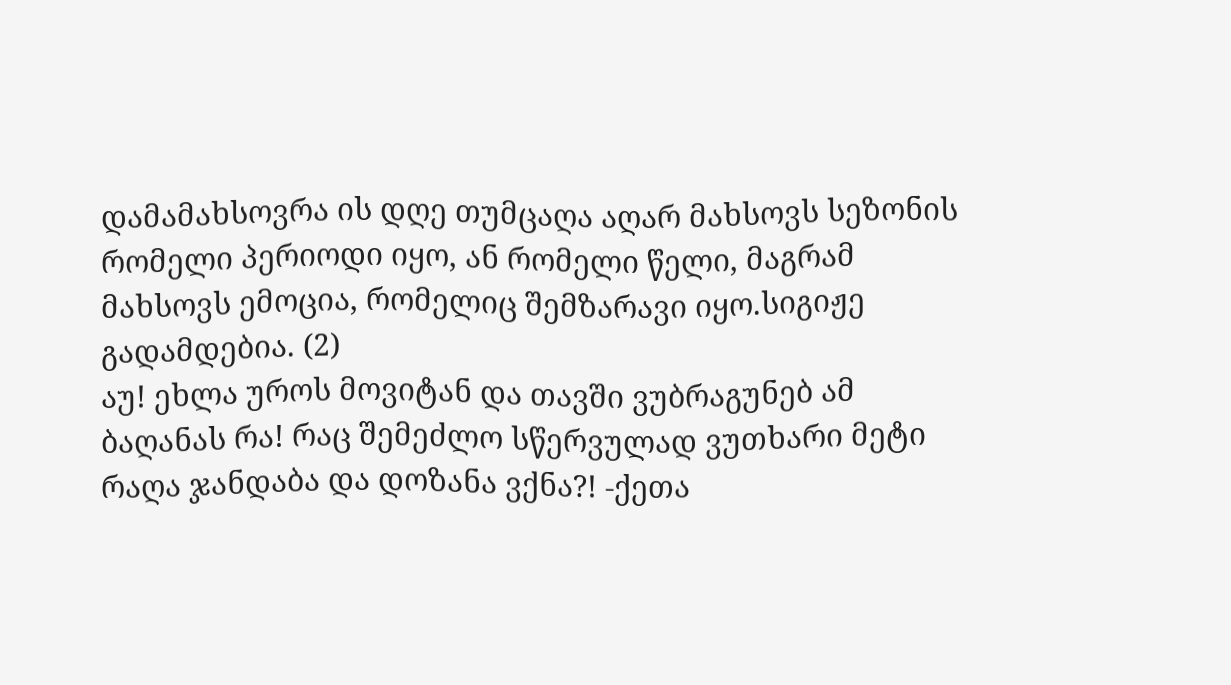დამამახსოვრა ის დღე თუმცაღა აღარ მახსოვს სეზონის რომელი პერიოდი იყო, ან რომელი წელი, მაგრამ მახსოვს ემოცია, რომელიც შემზარავი იყო.სიგიჟე გადამდებია. (2)
აუ! ეხლა უროს მოვიტან და თავში ვუბრაგუნებ ამ ბაღანას რა! რაც შემეძლო სწერვულად ვუთხარი მეტი რაღა ჯანდაბა და დოზანა ვქნა?! -ქეთა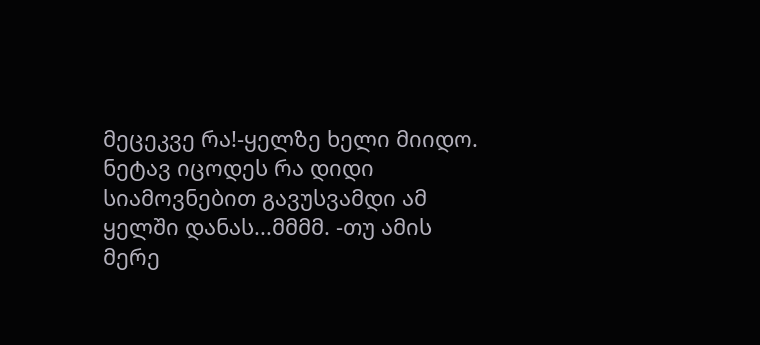მეცეკვე რა!-ყელზე ხელი მიიდო. ნეტავ იცოდეს რა დიდი სიამოვნებით გავუსვამდი ამ ყელში დანას...მმმმ. -თუ ამის მერე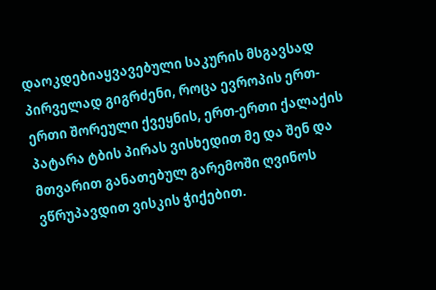დაოკდებიაყვავებული საკურის მსგავსად
პირველად გიგრძენი, როცა ევროპის ერთ-ერთი შორეული ქვეყნის, ერთ-ერთი ქალაქის პატარა ტბის პირას ვისხედით მე და შენ და მთვარით განათებულ გარემოში ღვინოს ვწრუპავდით ვისკის ჭიქებით.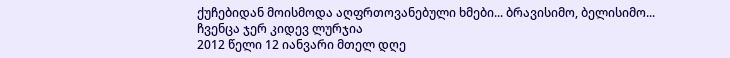ქუჩებიდან მოისმოდა აღფრთოვანებული ხმები... ბრავისიმო, ბელისიმო... ჩვენცა ჯერ კიდევ ლურჯია
2012 წელი 12 იანვარი მთელ დღე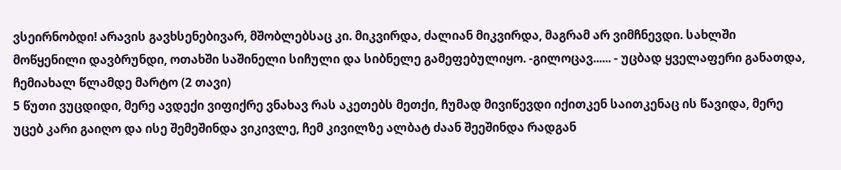ვსეირნობდი! არავის გავხსენებივარ, მშობლებსაც კი. მიკვირდა, ძალიან მიკვირდა, მაგრამ არ ვიმჩნევდი. სახლში მოწყენილი დავბრუნდი, ოთახში საშინელი სიჩული და სიბნელე გამეფებულიყო. -გილოცავ...... - უცბად ყველაფერი განათდა, ჩემიახალ წლამდე მარტო (2 თავი)
5 წუთი ვუცდიდი, მერე ავდექი ვიფიქრე ვნახავ რას აკეთებს მეთქი, ჩუმად მივიწევდი იქითკენ საითკენაც ის წავიდა, მერე უცებ კარი გაიღო და ისე შემეშინდა ვიკივლე, ჩემ კივილზე ალბატ ძაან შეეშინდა რადგან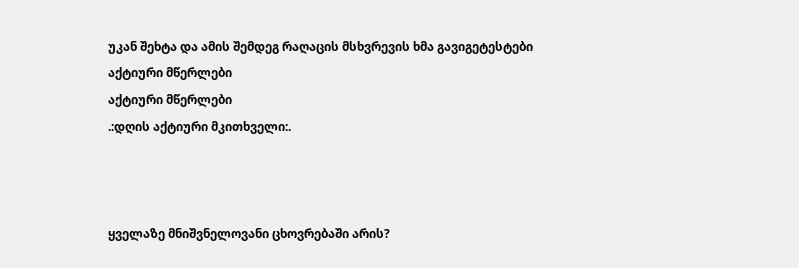უკან შეხტა და ამის შემდეგ რაღაცის მსხვრევის ხმა გავიგეტესტები
აქტიური მწერლები
აქტიური მწერლები
.:დღის აქტიური მკითხველი:.



ყველაზე მნიშვნელოვანი ცხოვრებაში არის?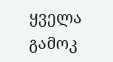ყველა გამოკ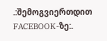.:შემოგვიერთდით FACEBOOK-ზე:.